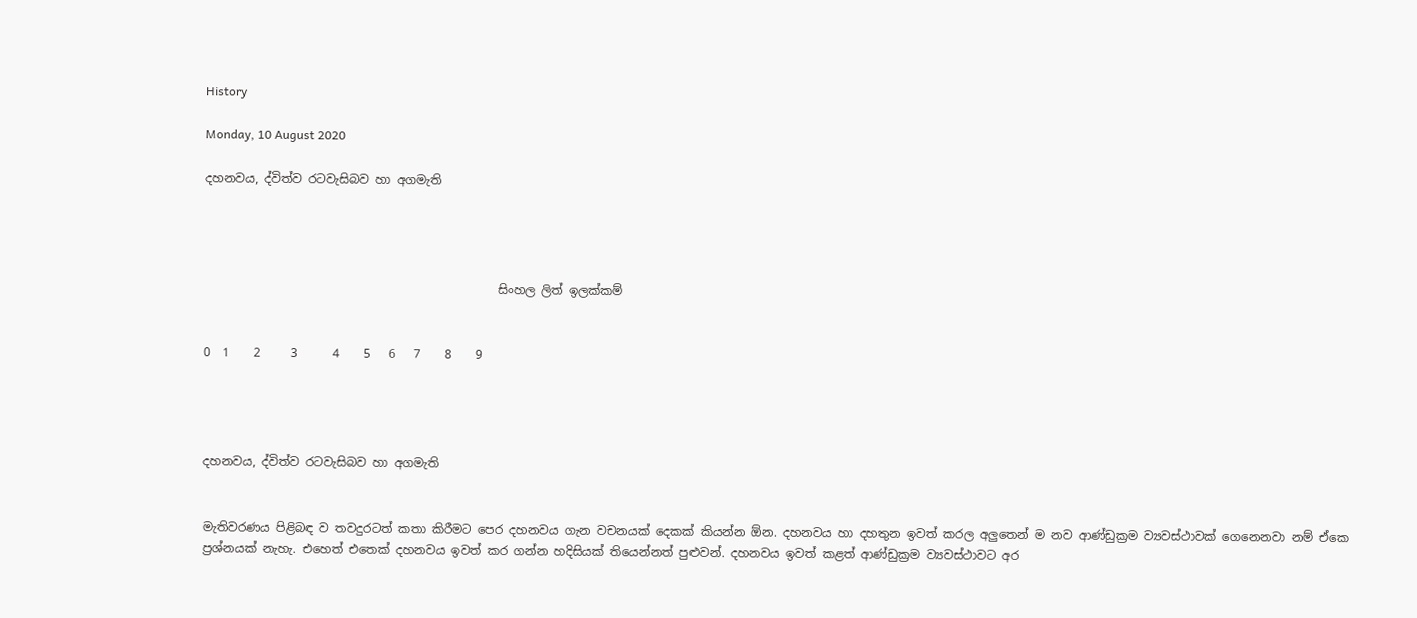History

Monday, 10 August 2020

දහනවය, ද්විත්ව රටවැසිබව හා අගමැති




                                                 සිංහල ලිත් ඉලක්කම්


0  1    2     3      4    5   6   7    8    9




දහනවය, ද්විත්ව රටවැසිබව හා අගමැති


මැතිවරණය පිළිබඳ ව තවදුරටත් කතා කිරීමට පෙර දහනවය ගැන වචනයක් දෙකක් කියන්න ඕන. දහනවය හා දහතුන ඉවත් කරල අලුතෙන් ම නව ආණ්ඩුක්‍රම ව්‍යවස්ථාවක් ගෙනෙනවා නම් ඒකෙ ප්‍රශ්නයක් නැහැ. එහෙත් එතෙක් දහනවය ඉවත් කර ගන්න හදිසියක් තියෙන්නත් පුළුවන්. දහනවය ඉවත් කළත් ආණ්ඩුක්‍රම ව්‍යවස්ථාවට අර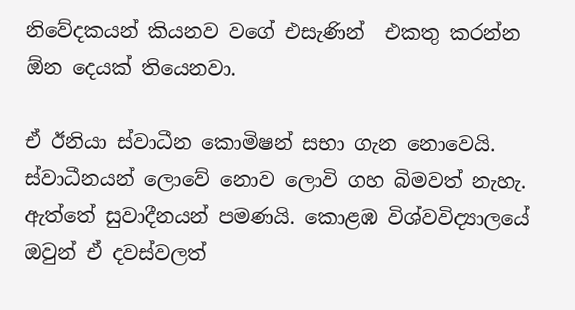නිවේදකයන් කියනව වගේ එසැණින්  එකතු කරන්න ඕන දෙයක් තියෙනවා.

ඒ ඊනියා ස්වාධීන කොමිෂන් සභා ගැන නොවෙයි. ස්වාධීනයන් ලොවේ නොව ලොවි ගහ බිමවත් නැහැ. ඇත්තේ සුවාදීනයන් පමණයි. කොළඹ විශ්වවිද්‍යාලයේ ඔවුන් ඒ දවස්වලත්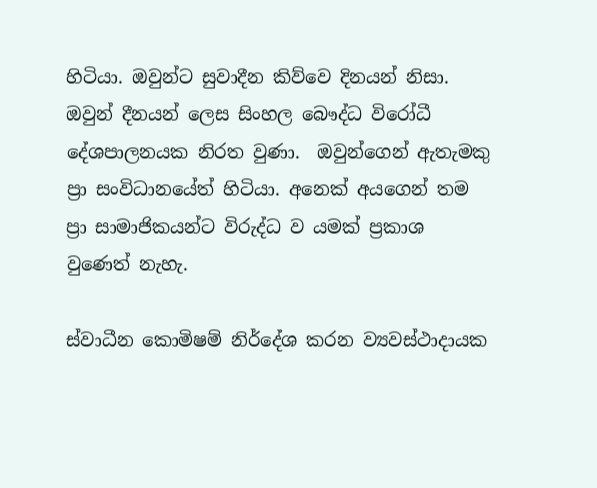හිටියා. ඔවුන්ට සුවාදීන කිව්වෙ දිනයන් නිසා. ඔවුන් දීනයන් ලෙස සිංහල බෞද්ධ විරෝධී දේශපාලනයක නිරත වුණා.  ඔවුන්ගෙන් ඇතැමකු ප්‍රා සංවිධානයේත් හිටියා. අනෙක් අයගෙන් තම ප්‍රා සාමාජිකයන්ට විරුද්ධ ව යමක් ප්‍රකාශ වුණෙත් නැහැ.

ස්වාධීන කොමිෂම් නිර්දේශ කරන ව්‍යවස්ථාදායක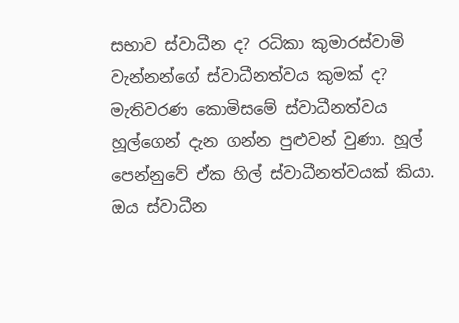සභාව ස්වාධීන ද? රධිකා කුමාරස්වාමි වැන්නන්ගේ ස්වාධීනත්වය කුමක් ද? මැතිවරණ කොමිසමේ ස්වාධීනත්වය හූල්ගෙන් දැන ගන්න පුළුවන් වුණා. හූල් පෙන්නුවේ ඒක හිල් ස්වාධීනත්වයක් කියා. ඔය ස්වාධීන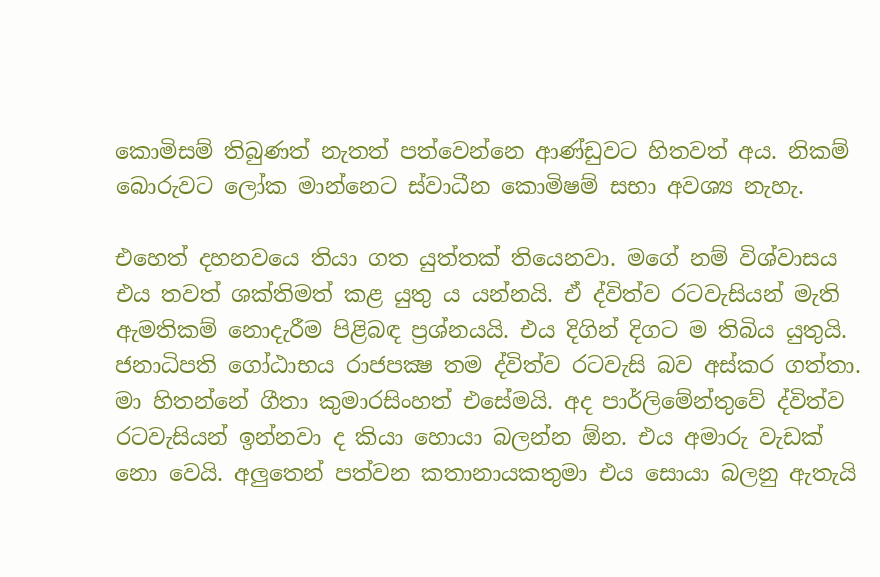කොමිසම් තිබුණත් නැතත් පත්වෙන්නෙ ආණ්ඩුවට හිතවත් අය. නිකම් බොරුවට ලෝක මාන්නෙට ස්වාධීන කොමිෂම් සභා අවශ්‍ය නැහැ.

එහෙත් දහනවයෙ තියා ගත යුත්තක් තියෙනවා. මගේ නම් විශ්වාසය එය තවත් ශක්තිමත් කළ යුතු ය යන්නයි. ඒ ද්විත්ව රටවැසියන් මැති ඇමතිකම් නොදැරීම පිළිබඳ ප්‍රශ්නයයි. එය දිගින් දිගට ම තිබිය යුතුයි. ජනාධිපති ගෝඨාභය රාජපක්‍ෂ තම ද්විත්ව රටවැසි බව අස්කර ගත්තා. මා හිතන්නේ ගීතා කුමාරසිංහත් එසේමයි. අද පාර්ලිමේන්තුවේ ද්විත්ව රටවැසියන් ඉන්නවා ද කියා හොයා බලන්න ඕන. එය අමාරු වැඩක් නො වෙයි. අලුතෙන් පත්වන කතානායකතුමා එය සොයා බලනු ඇතැයි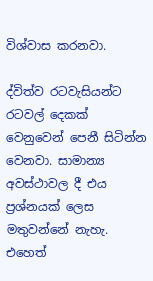විශ්වාස කරනවා.

ද්විත්ව රටවැසියන්ට රටවල් දෙකක් වෙනුවෙන් පෙනී සිටින්න වෙනවා. සාමාන්‍ය අවස්ථාවල දී එය ප්‍රශ්නයක් ලෙස මතුවන්නේ නැහැ. එහෙත්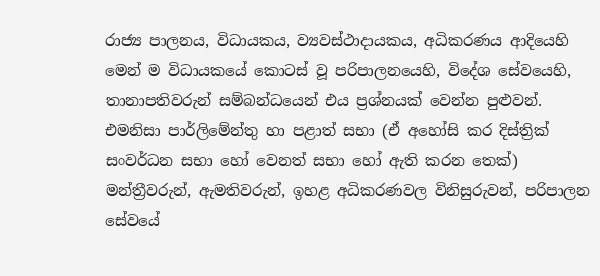රාජ්‍ය පාලනය, විධායකය, ව්‍යවස්ථාදායකය, අධිකරණය ආදියෙහි මෙන් ම විධායකයේ කොටස් වූ පරිපාලනයෙහි, විදේශ සේවයෙහි, තානාපතිවරුන් සම්බන්ධයෙන් එය ප්‍රශ්නයක් වෙන්න පුළුවන්. එමනිසා පාර්ලිමේන්තු හා පළාත් සභා (ඒ අහෝසි කර දිස්ත්‍රික් සංවර්ධන සභා හෝ වෙනත් සභා හෝ ඇති කරන තෙක්) මන්ත්‍රීවරුන්, ඇමතිවරුන්, ඉහළ අධිකරණවල විනිසුරුවන්, පරිපාලන සේවයේ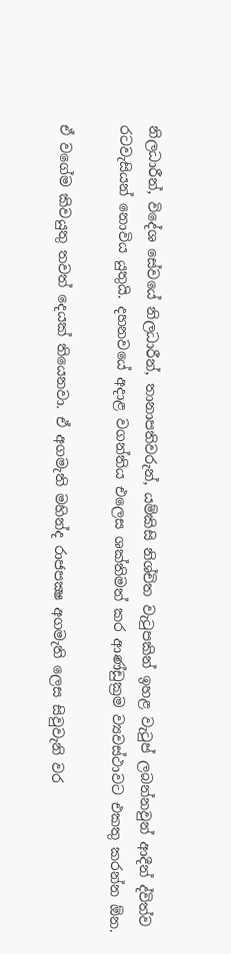නිලධාරීන්, විදේශ සේවයේ නිලධාරීන්, තානාපතිවරුන්, යම්කිසි නිශ්චිත වැටුපකින් ඉහළ වැටුප් ලබන්නවුන් ආදීන් ද්විත්ව රටවැසියන් නොවිය යුතුයි. දහනවයේ අදාළ වගන්තිය එලෙස ශක්තිමත් කර ආණ්ඩුක්‍රම ව්‍යවස්ථාවට එකතු කරන්න ඕන.

ඒ වගේම කිවයුතු තවත් දෙයක් තියෙනවා. ඒ අගමැති මහින්ද රාජපක්‍ෂ අගමැති ලෙස සිවුවැනි වර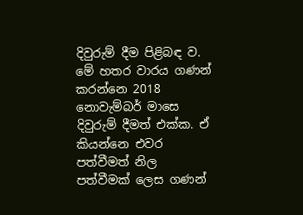දිවුරුම් දීම පිළිබඳ ව. මේ හතර වාරය ගණන් කරන්නෙ 2018 නොවැම්බර් මාසෙ දිවුරුම් දීමත් එක්ක. ඒ කියන්නෙ එවර පත්වීමත් නිල පත්වීමක් ලෙස ගණන්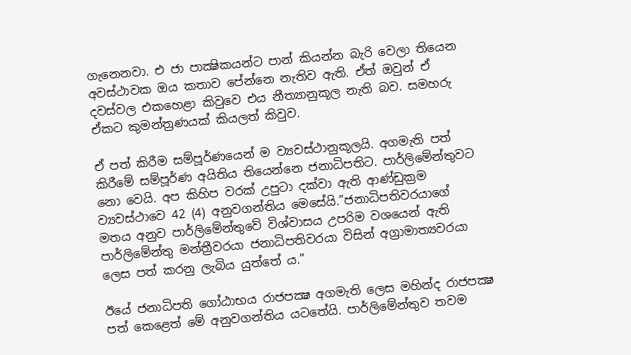ගැනෙනවා. එ ජා පාක්‍ෂිකයන්ට පාන් කියන්න බැරි වෙලා තියෙන අවස්ථාවක ඔය කතාව පේන්නෙ නැතිව ඇති. ඒත් ඔවුන් ඒ දවස්වල එකහෙළා කිවුවෙ එය නීත්‍යානුකූල නැති බව. සමහරු ඒකට කුමන්ත්‍රණයක් කියලත් කිවුව.

ඒ පත් කිරීම සම්පූර්ණයෙන් ම ව්‍යවස්ථානුකූලයි. අගමැති පත් කිරීමේ සම්පූර්ණ අයිතිය තියෙන්නෙ ජනාධිපතිට. පාර්ලිමේන්තුවට නො වෙයි. අප කිහිප වරක් උපුටා දක්වා ඇති ආණ්ඩුක්‍රම ව්‍යවස්ථාවෙ 42 (4) අනුවගන්තිය මෙසේයි.”ජනාධිපතිවරයාගේ මතය අනුව පාර්ලිමේන්තුවේ විශ්වාසය උපරිම වශයෙන් ඇති පාර්ලිමේන්තු මන්ත්‍රීවරයා ජනාධිපතිවරයා විසින් අග්‍රාමාත්‍යවරයා ලෙස පත් කරනු ලැබිය යුත්තේ ය.”

ඊයේ ජනාධිපති ගෝඨාභය රාජපක්‍ෂ අගමැති ලෙස මහින්ද රාජපක්‍ෂ පත් කෙළෙත් මේ අනුවගන්තිය යටතේයි. පාර්ලිමේන්තුව තවම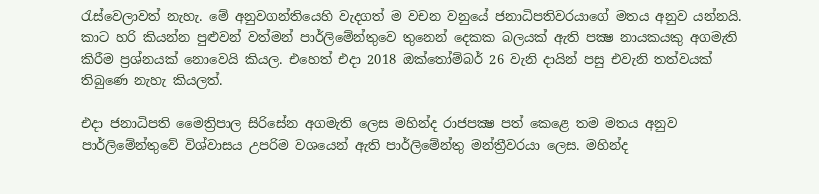රැස්වෙලාවත් නැහැ. මේ අනුවගන්තියෙහි වැදගත් ම වචන වනුයේ ජනාධිපතිවරයාගේ මතය අනුව යන්නයි. කාට හරි කියන්න පුළුවන් වත්මන් පාර්ලිමේන්තුවෙ තුනෙන් දෙකක බලයක් ඇති පක්‍ෂ නායකයකු අගමැති කිරීම ප්‍රශ්නයක් නොවෙයි කියල. එහෙත් එදා 2018 ඔක්තෝම්බර් 26 වැනි දායින් පසු එවැනි තත්වයක් තිබුණෙ නැහැ කියලත්.

එදා ජනාධිපති මෛත්‍රිපාල සිරිසේන අගමැති ලෙස මහින්ද රාජපක්‍ෂ පත් කෙළෙ තම මතය අනුව පාර්ලිමේන්තුවේ විශ්වාසය උපරිම වශයෙන් ඇති පාර්ලිමේන්තු මන්ත්‍රීවරයා ලෙස. මහින්ද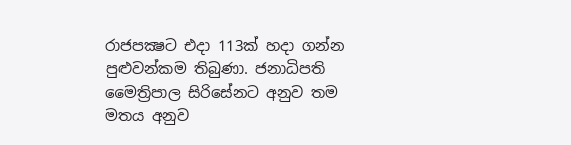රාජපක්‍ෂට එදා 113ක් හදා ගන්න පුළුවන්කම තිබුණා. ජනාධිපති මෛත්‍රිපාල සිරිසේනට අනුව තම මතය අනුව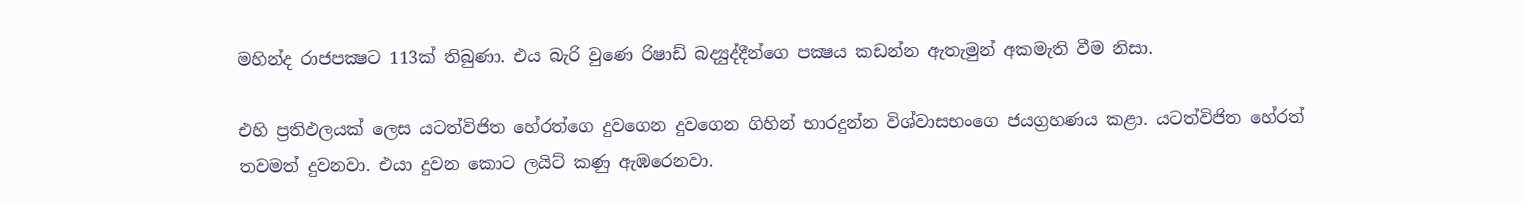මහින්ද රාජපක්‍ෂට 113ක් තිබුණා. එය බැරි වුණෙ රිෂාඩ් බද්‍යුද්දීන්ගෙ පක්‍ෂය කඩන්න ඇතැමුන් අකමැති වීම නිසා.

එහි ප්‍රතිඵලයක් ලෙස යටත්විජිත හේරත්ගෙ දුවගෙන දුවගෙන ගිහින් භාරදුන්න විශ්වාසභංගෙ ජයග්‍රහණය කළා. යටත්විජිත හේරත් තවමත් දුවනවා. එයා දුවන කොට ලයිට් කණු ඇඹරෙනවා.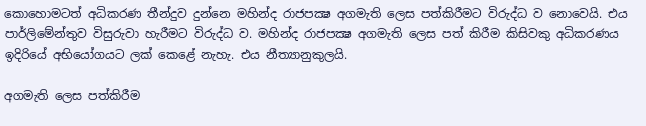කොහොමටත් අධිකරණ තීන්දුව දුන්නෙ මහින්ද රාජපක්‍ෂ අගමැති ලෙස පත්කිරීමට විරුද්ධ ව නොවෙයි. එය පාර්ලිමේන්තුව විසුරුවා හැරීමට විරුද්ධ ව. මහින්ද රාජපක්‍ෂ අගමැති ලෙස පත් කිරීම කිසිවකු අධිකරණය ඉදිරියේ අභියෝගයට ලක් කෙළේ නැහැ. එය නීත්‍යානුකුලයි.

අගමැති ලෙස පත්කිරීම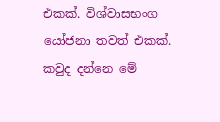එකක්. විශ්වාසභංග යෝජනා තවත් එකක්. කවුද දන්නෙ මේ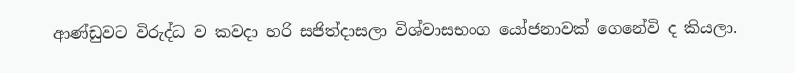ආණ්ඩුවට විරුද්ධ ව කවදා හරි සජිත්දාසලා විශ්වාසභංග යෝජනාවක් ගෙනේවි ද කියලා.